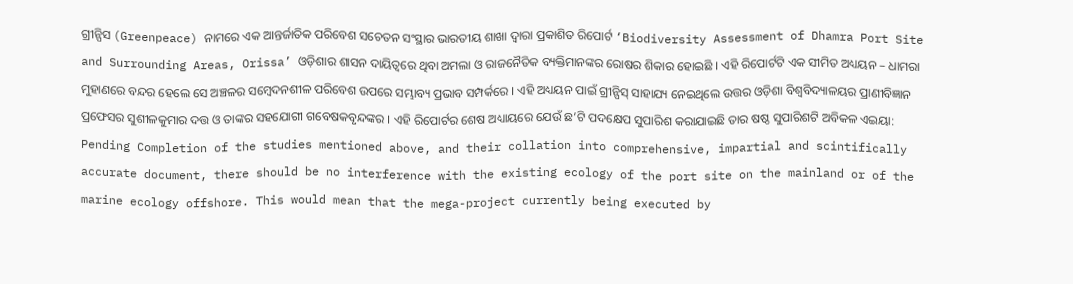ଗ୍ରୀନ୍ପିସ (Greenpeace) ନାମରେ ଏକ ଆନ୍ତର୍ଜାତିକ ପରିବେଶ ସଚେତନ ସଂସ୍ଥାର ଭାରତୀୟ ଶାଖା ଦ୍ୱାରା ପ୍ରକାଶିତ ରିପୋର୍ଟ ‘Biodiversity Assessment of Dhamra Port Site and Surrounding Areas, Orissa’ ଓଡ଼ିଶାର ଶାସନ ଦାୟିତ୍ୱରେ ଥିବା ଅମଲା ଓ ରାଜନୈତିକ ବ୍ୟକ୍ତିମାନଙ୍କର ରୋଷର ଶିକାର ହୋଇଛି । ଏହି ରିପୋର୍ଟଟି ଏକ ସୀମିତ ଅଧ୍ୟୟନ – ଧାମରା ମୁହାଣରେ ବନ୍ଦର ହେଲେ ସେ ଅଞ୍ଚଳର ସମ୍ବେଦନଶୀଳ ପରିବେଶ ଉପରେ ସମ୍ଭାବ୍ୟ ପ୍ରଭାବ ସମ୍ପର୍କରେ । ଏହି ଅଧ୍ୟୟନ ପାଇଁ ଗ୍ରୀନ୍ପିସ୍ ସାହାଯ୍ୟ ନେଇଥିଲେ ଉତ୍ତର ଓଡ଼ିଶା ବିଶ୍ୱବିଦ୍ୟାଳୟର ପ୍ରାଣୀବିଜ୍ଞାନ ପ୍ରଫେସର ସୁଶୀଳକୁମାର ଦତ୍ତ ଓ ତାଙ୍କର ସହଯୋଗୀ ଗବେଷକବୃନ୍ଦଙ୍କର । ଏହି ରିପୋର୍ଟର ଶେଷ ଅଧ୍ୟାୟରେ ଯେଉଁ ଛ’ଟି ପଦକ୍ଷେପ ସୁପାରିଶ କରାଯାଇଛି ତାର ଷଷ୍ଠ ସୁପାରିଶଟି ଅବିକଳ ଏଇୟା:
Pending Completion of the studies mentioned above, and their collation into comprehensive, impartial and scintifically accurate document, there should be no interference with the existing ecology of the port site on the mainland or of the marine ecology offshore. This would mean that the mega-project currently being executed by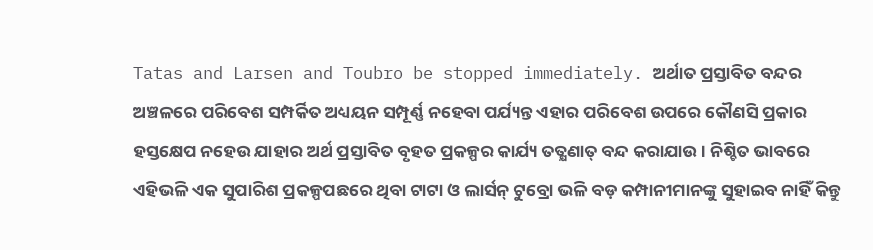Tatas and Larsen and Toubro be stopped immediately. ଅର୍ଥାତ ପ୍ରସ୍ତାବିତ ବନ୍ଦର ଅଞ୍ଚଳରେ ପରିବେଶ ସମ୍ପର୍କିତ ଅଧ୍ୟୟନ ସମ୍ପୂର୍ଣ୍ଣ ନହେବା ପର୍ଯ୍ୟନ୍ତ ଏହାର ପରିବେଶ ଉପରେ କୌଣସି ପ୍ରକାର ହସ୍ତକ୍ଷେପ ନହେଉ ଯାହାର ଅର୍ଥ ପ୍ରସ୍ତାବିତ ବୃହତ ପ୍ରକଳ୍ପର କାର୍ଯ୍ୟ ତତ୍କ୍ଷଣାତ୍ ବନ୍ଦ କରାଯାଉ । ନିଶ୍ଚିତ ଭାବରେ ଏହିଭଳି ଏକ ସୁପାରିଶ ପ୍ରକଳ୍ପପଛରେ ଥିବା ଟାଟା ଓ ଲାର୍ସନ୍ ଟୁବ୍ରୋ ଭଳି ବଡ଼ କମ୍ପାନୀମାନଙ୍କୁ ସୁହାଇବ ନାହିଁ କିନ୍ତୁ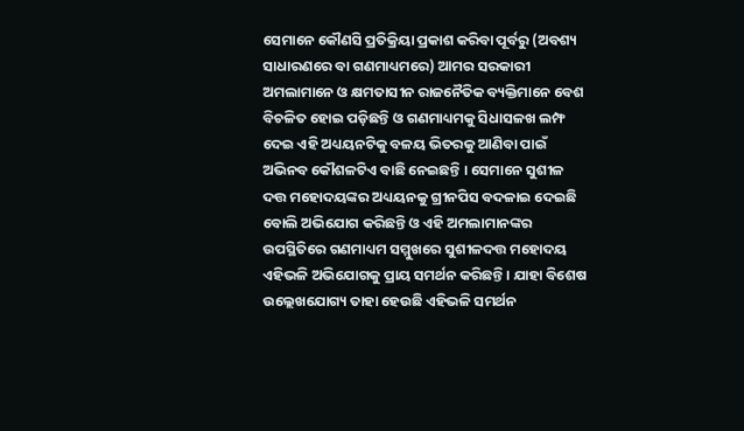ସେମାନେ କୌଣସି ପ୍ରତିକ୍ରିୟା ପ୍ରକାଶ କରିବା ପୂର୍ବରୁ (ଅବଶ୍ୟ ସାଧାରଣରେ ବା ଗଣମାଧ୍ୟମରେ) ଆମର ସରକାରୀ ଅମଲାମାନେ ଓ କ୍ଷମତାସୀନ ରାଜନୈତିକ ବ୍ୟକ୍ତିମାନେ ବେଶ ବିଚଳିତ ହୋଇ ପଡ଼ିଛନ୍ତି ଓ ଗଣମାଧ୍ୟମକୁ ସିଧାସଳଖ ଲମ୍ଫ ଦେଇ ଏହି ଅଧ୍ୟୟନଟିକୁ ବଳୟ ଭିତରକୁ ଆଣିବା ପାଇଁ ଅଭିନବ କୌଶଳଟିଏ ବାଛି ନେଇଛନ୍ତି । ସେମାନେ ସୁଶୀଳ ଦତ୍ତ ମହୋଦୟଙ୍କର ଅଧ୍ୟୟନକୁ ଗ୍ରୀନପିସ ବଦଳାଇ ଦେଇଛି ବୋଲି ଅଭିଯୋଗ କରିଛନ୍ତି ଓ ଏହି ଅମଲାମାନଙ୍କର ଉପସ୍ଥିତିରେ ଗଣମାଧ୍ୟମ ସମ୍ମୁଖରେ ସୁଶୀଳଦତ୍ତ ମହୋଦୟ ଏହିଭଳି ଅଭିଯୋଗକୁ ପ୍ରାୟ ସମର୍ଥନ କରିଛନ୍ତି । ଯାହା ବିଶେଷ ଉଲ୍ଲେଖଯୋଗ୍ୟ ତାହା ହେଉଛି ଏହିଭଳି ସମର୍ଥନ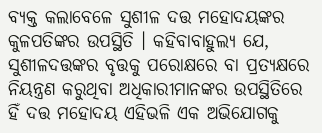ବ୍ୟକ୍ତ କଲାବେଳେ ସୁଶୀଳ ଦତ୍ତ ମହୋଦୟଙ୍କର କୁଳପତିଙ୍କର ଉପସ୍ଥିତି । କହିବାବାହୁଲ୍ୟ ଯେ, ସୁଶୀଳଦତ୍ତଙ୍କର ବୃତ୍ତକୁ ପରୋକ୍ଷରେ ବା ପ୍ରତ୍ୟକ୍ଷରେ ନିୟନ୍ତ୍ରଣ କରୁଥିବା ଅଧିକାରୀମାନଙ୍କର ଉପସ୍ଥିତିରେ ହିଁ ଦତ୍ତ ମହୋଦୟ ଏହିଭଳି ଏକ ଅଭିଯୋଗକୁ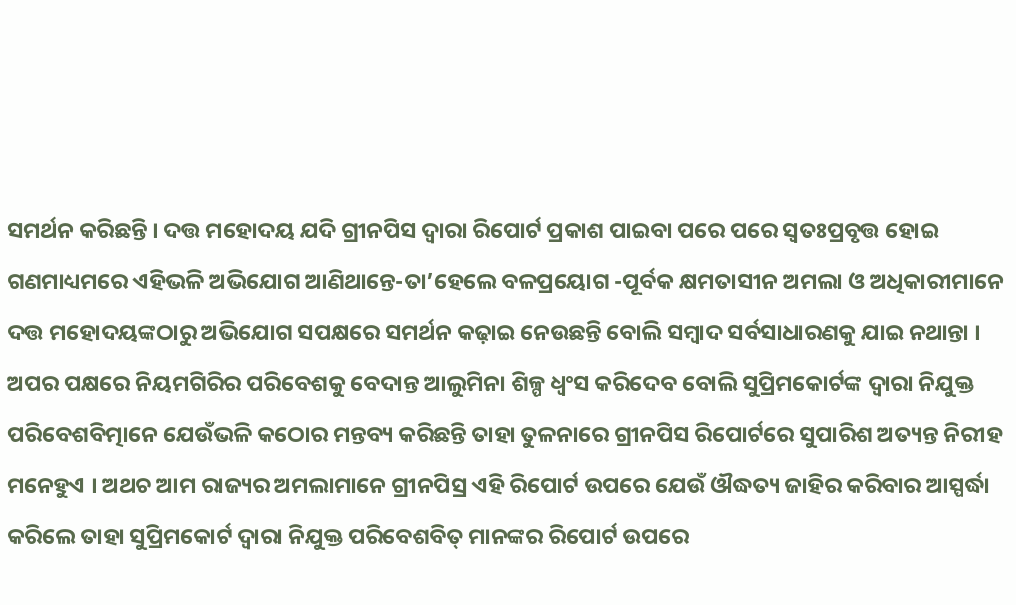ସମର୍ଥନ କରିଛନ୍ତି । ଦତ୍ତ ମହୋଦୟ ଯଦି ଗ୍ରୀନପିସ ଦ୍ୱାରା ରିପୋର୍ଟ ପ୍ରକାଶ ପାଇବା ପରେ ପରେ ସ୍ୱତଃପ୍ରବୃତ୍ତ ହୋଇ ଗଣମାଧ୍ୟମରେ ଏହିଭଳି ଅଭିଯୋଗ ଆଣିଥାନ୍ତେ-ତା’ହେଲେ ବଳପ୍ରୟୋଗ -ପୂର୍ବକ କ୍ଷମତାସୀନ ଅମଲା ଓ ଅଧିକାରୀମାନେ ଦତ୍ତ ମହୋଦୟଙ୍କଠାରୁ ଅଭିଯୋଗ ସପକ୍ଷରେ ସମର୍ଥନ କଢ଼ାଇ ନେଉଛନ୍ତି ବୋଲି ସମ୍ବାଦ ସର୍ବସାଧାରଣକୁ ଯାଇ ନଥାନ୍ତା ।
ଅପର ପକ୍ଷରେ ନିୟମଗିରିର ପରିବେଶକୁ ବେଦାନ୍ତ ଆଲୁମିନା ଶିଳ୍ପ ଧ୍ୱଂସ କରିଦେବ ବୋଲି ସୁପ୍ରିମକୋର୍ଟଙ୍କ ଦ୍ୱାରା ନିଯୁକ୍ତ ପରିବେଶବିତ୍ମାନେ ଯେଉଁଭଳି କଠୋର ମନ୍ତବ୍ୟ କରିଛନ୍ତି ତାହା ତୁଳନାରେ ଗ୍ରୀନପିସ ରିପୋର୍ଟରେ ସୁପାରିଶ ଅତ୍ୟନ୍ତ ନିରୀହ ମନେହୁଏ । ଅଥଚ ଆମ ରାଜ୍ୟର ଅମଲାମାନେ ଗ୍ରୀନପିସ୍ର ଏହି ରିପୋର୍ଟ ଉପରେ ଯେଉଁ ଔଦ୍ଧତ୍ୟ ଜାହିର କରିବାର ଆସ୍ପର୍ଦ୍ଧା କରିଲେ ତାହା ସୁପ୍ରିମକୋର୍ଟ ଦ୍ୱାରା ନିଯୁକ୍ତ ପରିବେଶବିତ୍ ମାନଙ୍କର ରିପୋର୍ଟ ଉପରେ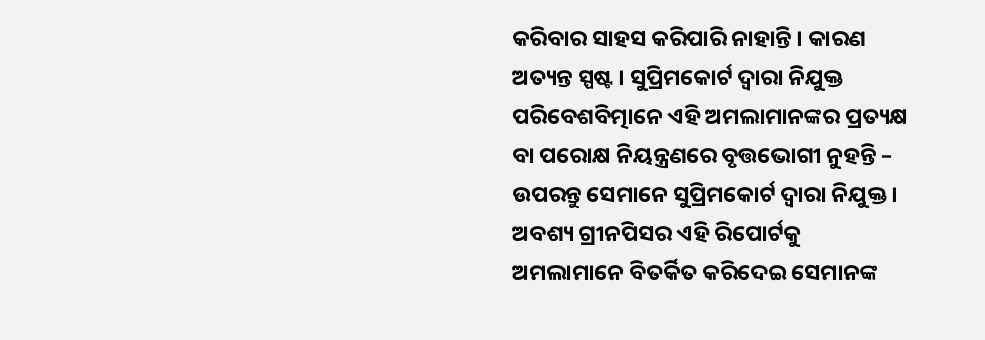କରିବାର ସାହସ କରିପାରି ନାହାନ୍ତି । କାରଣ ଅତ୍ୟନ୍ତ ସ୍ପଷ୍ଟ । ସୁପ୍ରିମକୋର୍ଟ ଦ୍ୱାରା ନିଯୁକ୍ତ ପରିବେଶବିତ୍ମାନେ ଏହି ଅମଲାମାନଙ୍କର ପ୍ରତ୍ୟକ୍ଷ ବା ପରୋକ୍ଷ ନିୟନ୍ତ୍ରଣରେ ବୃତ୍ତଭୋଗୀ ନୁହନ୍ତି – ଉପରନ୍ତୁ ସେମାନେ ସୁପ୍ରିମକୋର୍ଟ ଦ୍ୱାରା ନିଯୁକ୍ତ ।
ଅବଶ୍ୟ ଗ୍ରୀନପିସର ଏହି ରିପୋର୍ଟକୁ ଅମଲାମାନେ ବିତର୍କିତ କରିଦେଇ ସେମାନଙ୍କ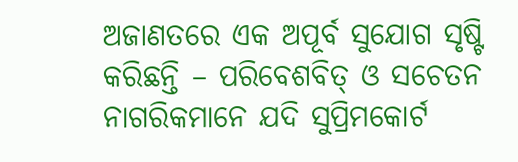ଅଜାଣତରେ ଏକ ଅପୂର୍ବ ସୁଯୋଗ ସୃଷ୍ଟି କରିଛନ୍ତି – ପରିବେଶବିତ୍ ଓ ସଚେତନ ନାଗରିକମାନେ ଯଦି ସୁପ୍ରିମକୋର୍ଟ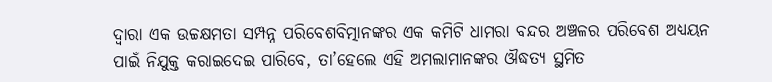ଦ୍ୱାରା ଏକ ଉଚ୍ଚକ୍ଷମତା ସମ୍ପନ୍ନ ପରିବେଶବିତ୍ମାନଙ୍କର ଏକ କମିଟି ଧାମରା ବନ୍ଦର ଅଞ୍ଚଳର ପରିବେଶ ଅଧ୍ୟୟନ ପାଇଁ ନିଯୁକ୍ତ କରାଇଦେଇ ପାରିବେ, ତା’ହେଲେ ଏହି ଅମଲାମାନଙ୍କର ଔଦ୍ଧତ୍ୟ ସ୍ଥମିତ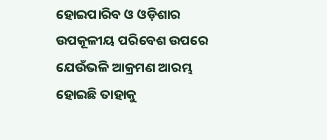ହୋଇପାରିବ ଓ ଓଡ଼ିଶାର ଉପକୂଳୀୟ ପରିବେଶ ଉପରେ ଯେଉଁଭଳି ଆକ୍ରମଣ ଆରମ୍ଭ ହୋଇଛି ତାହାକୁ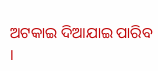ଅଟକାଇ ଦିଆଯାଇ ପାରିବ ।